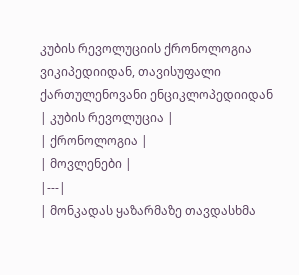კუბის რევოლუციის ქრონოლოგია
ვიკიპედიიდან, თავისუფალი ქართულენოვანი ენციკლოპედიიდან
| კუბის რევოლუცია |
| ქრონოლოგია |
| მოვლენები |
|---|
| მონკადას ყაზარმაზე თავდასხმა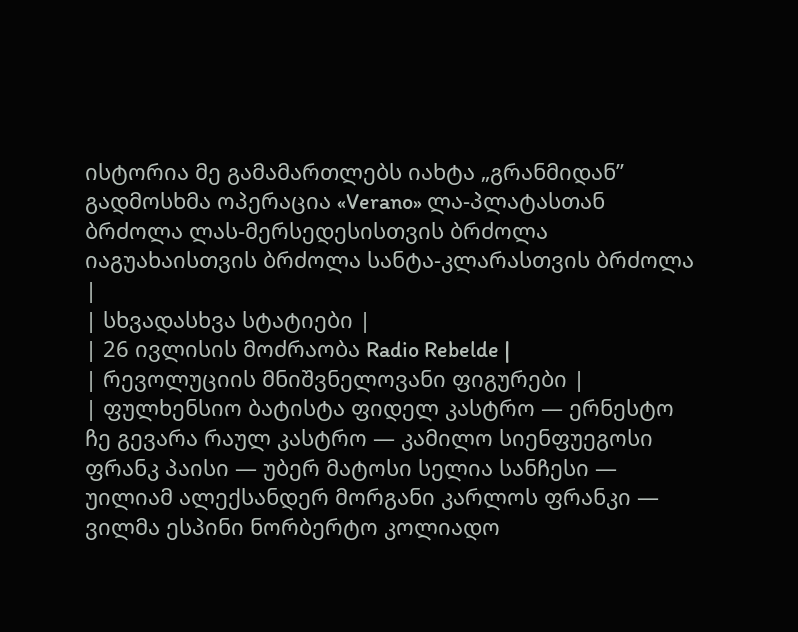ისტორია მე გამამართლებს იახტა „გრანმიდან” გადმოსხმა ოპერაცია «Verano» ლა-პლატასთან ბრძოლა ლას-მერსედესისთვის ბრძოლა იაგუახაისთვის ბრძოლა სანტა-კლარასთვის ბრძოლა |
| სხვადასხვა სტატიები |
| 26 ივლისის მოძრაობა Radio Rebelde |
| რევოლუციის მნიშვნელოვანი ფიგურები |
| ფულხენსიო ბატისტა ფიდელ კასტრო — ერნესტო ჩე გევარა რაულ კასტრო — კამილო სიენფუეგოსი ფრანკ პაისი — უბერ მატოსი სელია სანჩესი — უილიამ ალექსანდერ მორგანი კარლოს ფრანკი — ვილმა ესპინი ნორბერტო კოლიადო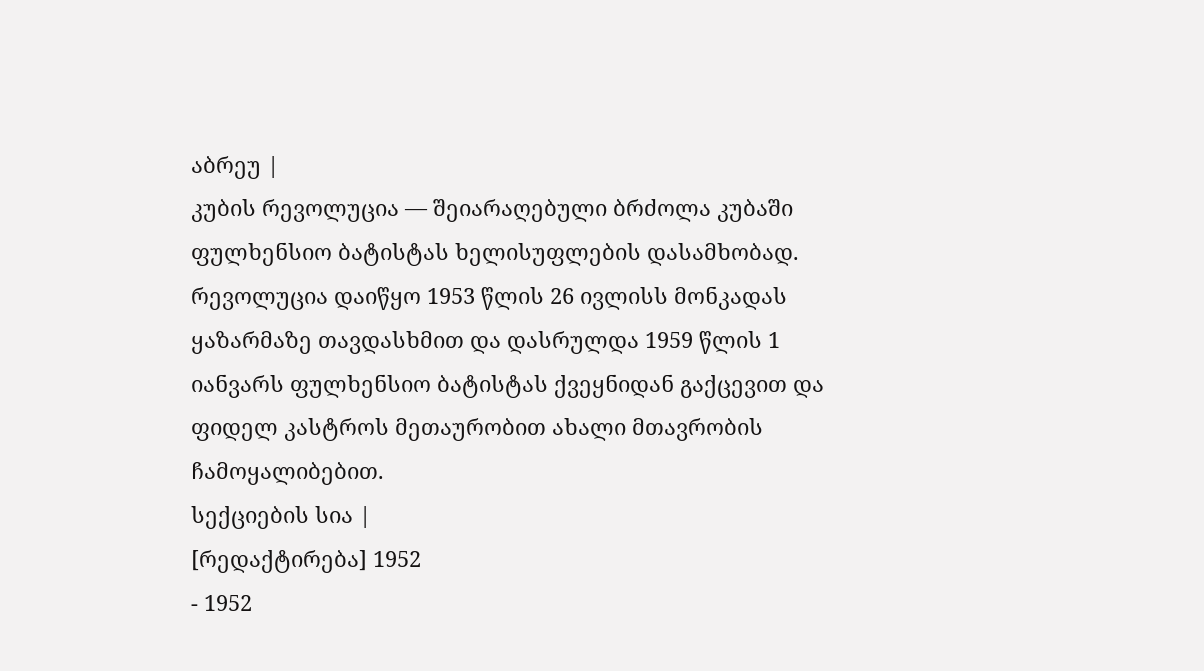აბრეუ |
კუბის რევოლუცია — შეიარაღებული ბრძოლა კუბაში ფულხენსიო ბატისტას ხელისუფლების დასამხობად. რევოლუცია დაიწყო 1953 წლის 26 ივლისს მონკადას ყაზარმაზე თავდასხმით და დასრულდა 1959 წლის 1 იანვარს ფულხენსიო ბატისტას ქვეყნიდან გაქცევით და ფიდელ კასტროს მეთაურობით ახალი მთავრობის ჩამოყალიბებით.
სექციების სია |
[რედაქტირება] 1952
- 1952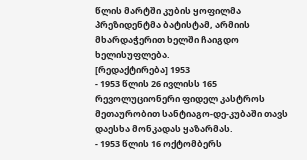წლის მარტში კუბის ყოფილმა პრეზიდენტმა ბატისტამ, არმიის მხარდაჭერით ხელში ჩაიგდო ხელისუფლება.
[რედაქტირება] 1953
- 1953 წლის 26 ივლისს 165 რევოლუციონერი ფიდელ კასტროს მეთაურობით სანტიაგო-დე-კუბაში თავს დაესხა მონკადას ყაზარმას.
- 1953 წლის 16 ოქტომბერს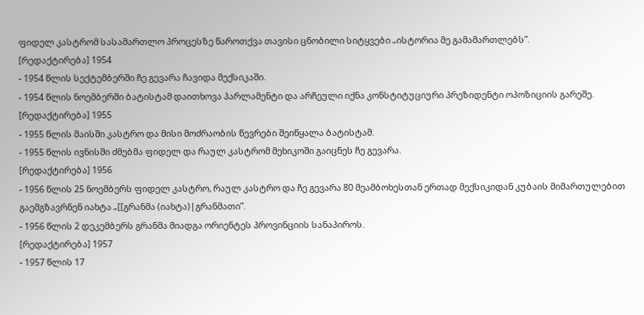ფიდელ კასტრომ სასამართლო პროცესზე წაროთქვა თავისი ცნობილი სიტყვები „ისტორია მე გამამართლებს”.
[რედაქტირება] 1954
- 1954 წლის სექტემბერში ჩე გევარა ჩავიდა მექსიკაში.
- 1954 წლის ნოემბერში ბატისტამ დაითხოვა პარლამენტი და არჩეული იქნა კონსტიტუციური პრეზიდენტი ოპოზიციის გარეშე.
[რედაქტირება] 1955
- 1955 წლის მაისში კასტრო და მისი მოძრაობის წევრები შეიწყალა ბატისტამ.
- 1955 წლის ივნისში ძმებმა ფიდელ და რაულ კასტრომ მეხიკოში გაიცნეს ჩე გევარა.
[რედაქტირება] 1956
- 1956 წლის 25 ნოემბერს ფიდელ კასტრო, რაულ კასტრო და ჩე გევარა 80 მეამბოხესთან ერთად მექსიკიდან კუბაის მიმართულებით გაემგზავრნენ იახტა „[[გრანმა (იახტა)|გრანმათი”.
- 1956 წლის 2 დეკემბერს გრანმა მიადგა ორიენტეს პროვინციის სანაპიროს.
[რედაქტირება] 1957
- 1957 წლის 17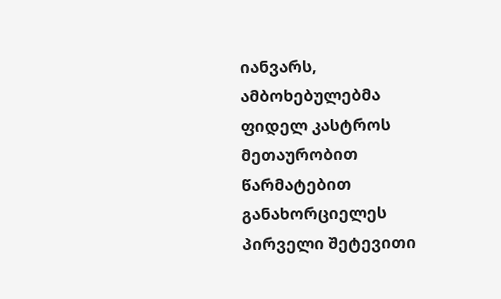იანვარს, ამბოხებულებმა ფიდელ კასტროს მეთაურობით წარმატებით განახორციელეს პირველი შეტევითი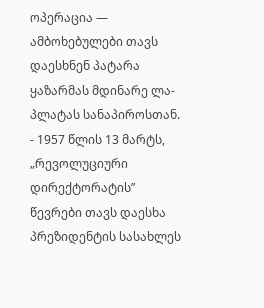ოპერაცია — ამბოხებულები თავს დაესხნენ პატარა ყაზარმას მდინარე ლა-პლატას სანაპიროსთან.
- 1957 წლის 13 მარტს, „რევოლუციური დირექტორატის” წევრები თავს დაესხა პრეზიდენტის სასახლეს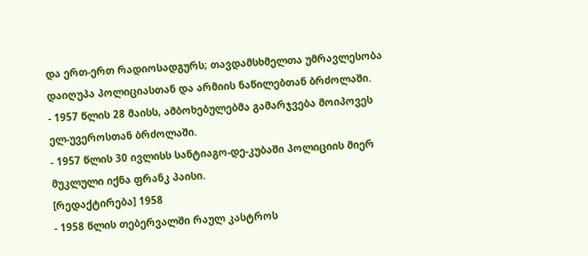და ერთ-ერთ რადიოსადგურს; თავდამსხმელთა უმრავლესობა დაიღუპა პოლიციასთან და არმიის ნაწილებთან ბრძოლაში.
- 1957 წლის 28 მაისს, ამბოხებულებმა გამარჯვება მოიპოვეს ელ-უვეროსთან ბრძოლაში.
- 1957 წლის 30 ივლისს სანტიაგო-დე-კუბაში პოლიციის მიერ მუკლული იქნა ფრანკ პაისი.
[რედაქტირება] 1958
- 1958 წლის თებერვალში რაულ კასტროს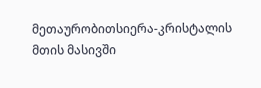მეთაურობითსიერა-კრისტალის მთის მასივში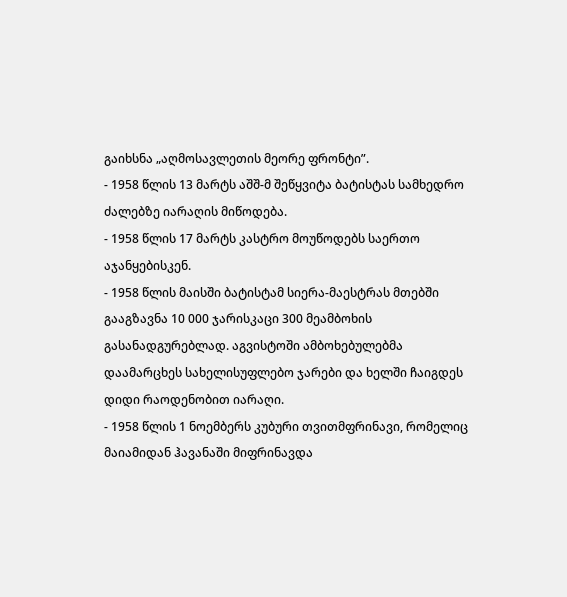გაიხსნა „აღმოსავლეთის მეორე ფრონტი”.
- 1958 წლის 13 მარტს აშშ-მ შეწყვიტა ბატისტას სამხედრო ძალებზე იარაღის მიწოდება.
- 1958 წლის 17 მარტს კასტრო მოუწოდებს საერთო აჯანყებისკენ.
- 1958 წლის მაისში ბატისტამ სიერა-მაესტრას მთებში გააგზავნა 10 000 ჯარისკაცი 300 მეამბოხის გასანადგურებლად. აგვისტოში ამბოხებულებმა დაამარცხეს სახელისუფლებო ჯარები და ხელში ჩაიგდეს დიდი რაოდენობით იარაღი.
- 1958 წლის 1 ნოემბერს კუბური თვითმფრინავი, რომელიც მაიამიდან ჰავანაში მიფრინავდა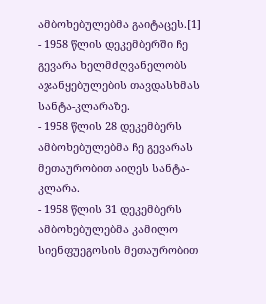ამბოხებულებმა გაიტაცეს.[1]
- 1958 წლის დეკემბერში ჩე გევარა ხელმძღვანელობს აჯანყებულების თავდასხმას სანტა-კლარაზე.
- 1958 წლის 28 დეკემბერს ამბოხებულებმა ჩე გევარას მეთაურობით აიღეს სანტა-კლარა.
- 1958 წლის 31 დეკემბერს ამბოხებულებმა კამილო სიენფუეგოსის მეთაურობით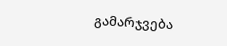გამარჯვება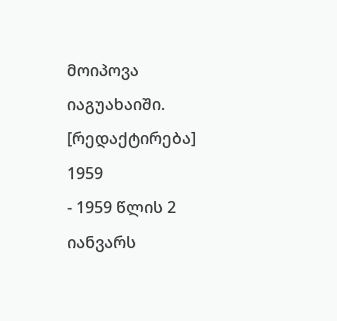მოიპოვა იაგუახაიში.
[რედაქტირება] 1959
- 1959 წლის 2 იანვარს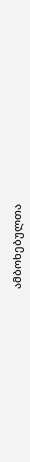ამბოხებულთა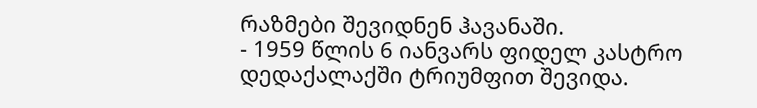რაზმები შევიდნენ ჰავანაში.
- 1959 წლის 6 იანვარს ფიდელ კასტრო დედაქალაქში ტრიუმფით შევიდა.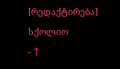[რედაქტირება] სქოლიო
- ↑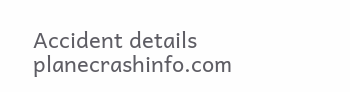Accident details planecrashinfo.com